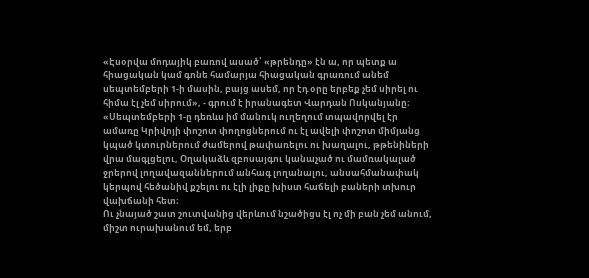«Էսօրվա մոդայիկ բառով ասած՝ «թրենդը» էն ա, որ պետք ա հիացական կամ գոնե համարյա հիացական գրառում անեմ սեպտեմբերի 1-ի մասին, բայց ասեմ, որ էդ օրը երբեք չեմ սիրել ու հիմա էլ չեմ սիրում», - գրում է իրանագետ Վարդան Ոսկանյանը։
«Սեպտեմբերի 1-ը դեռևս իմ մանուկ ուղեղում տպավորվել էր ամառը Կրիվոյի փոշոտ փողոցներում ու էլ ավելի փոշոտ միմյանց կպած կտուրներում ժամերով թափառելու ու խաղալու, թթենիների վրա մագլցելու, Օղակաձև զբոսայգու կանաչած ու մամռակալած ջրերով լողավազաններում անհագ լողանալու, անսահմանափակ կերպով հեծանիվ քշելու ու էլի լիքը խիստ հաճելի բաների տխուր վախճանի հետ։
Ու չնայած շատ շուտվանից վերևում նշածիցս էլ ոչ մի բան չեմ անում, միշտ ուրախանում եմ, երբ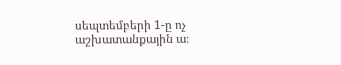սեպտեմբերի 1-ը ոչ աշխատանքային ա։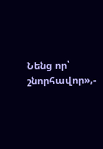Նենց որ՝ շնորհավոր»,-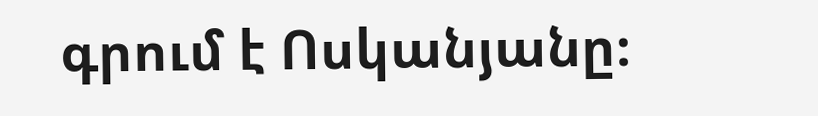գրում է Ոսկանյանը։